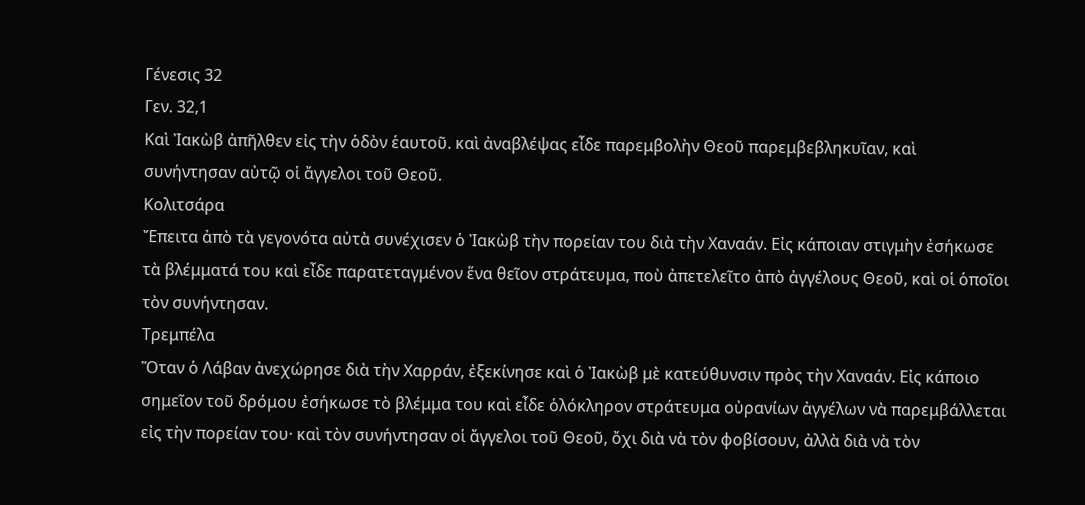Γένεσις 32
Γεν. 32,1
Καὶ Ἰακὼβ ἀπῆλθεν εἰς τὴν ὁδὸν ἑαυτοῦ. καὶ ἀναβλέψας εἶδε παρεμβολὴν Θεοῦ παρεμβεβληκυῖαν, καὶ συνήντησαν αὐτῷ οἱ ἄγγελοι τοῦ Θεοῦ.
Κολιτσάρα
Ἔπειτα ἀπὸ τὰ γεγονότα αὐτὰ συνέχισεν ὁ Ἰακὼβ τὴν πορείαν του διὰ τὴν Χαναάν. Εἰς κάποιαν στιγμὴν ἐσήκωσε τὰ βλέμματά του καὶ εἶδε παρατεταγμένον ἕνα θεῖον στράτευμα, ποὺ ἀπετελεῖτο ἀπὸ ἀγγέλους Θεοῦ, καὶ οἱ ὁποῖοι τὸν συνήντησαν.
Τρεμπέλα
Ὅταν ὁ Λάβαν ἀνεχώρησε διὰ τὴν Χαρράν, ἐξεκίνησε καὶ ὁ Ἰακὼβ μὲ κατεύθυνσιν πρὸς τὴν Χαναάν. Εἰς κάποιο σημεῖον τοῦ δρόμου ἐσήκωσε τὸ βλέμμα του καὶ εἶδε ὁλόκληρον στράτευμα οὐρανίων ἀγγέλων νὰ παρεμβάλλεται εἰς τὴν πορείαν του· καὶ τὸν συνήντησαν οἱ ἄγγελοι τοῦ Θεοῦ, ὄχι διὰ νὰ τὸν φοβίσουν, ἀλλὰ διὰ νὰ τὸν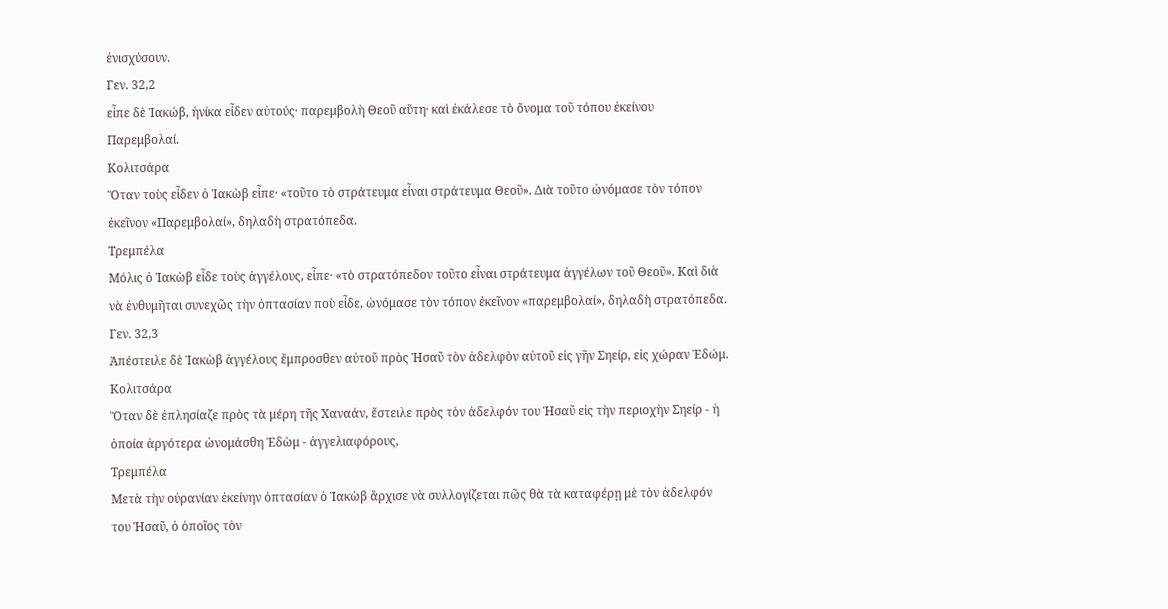ἐνισχύσουν.
Γεν. 32,2
εἶπε δὲ Ἰακώβ, ἡνίκα εἶδεν αὐτούς· παρεμβολὴ Θεοῦ αὕτη· καὶ ἐκάλεσε τὸ ὄνομα τοῦ τόπου ἐκείνου Παρεμβολαί.
Κολιτσάρα
Ὅταν τοὺς εἶδεν ὁ Ἰακὼβ εἶπε· «τοῦτο τὸ στράτευμα εἶναι στράτευμα Θεοῦ». Διὰ τοῦτο ὠνόμασε τὸν τόπον ἐκεῖνον «Παρεμβολαί», δηλαδὴ στρατόπεδα.
Τρεμπέλα
Μόλις ὁ Ἰακὼβ εἶδε τοὺς ἀγγέλους, εἶπε· «τὸ στρατόπεδον τοῦτο εἶναι στράτευμα ἀγγέλων τοῦ Θεοῦ». Καὶ διὰ νὰ ἐνθυμῆται συνεχῶς τὴν ὀπτασίαν ποὺ εἶδε, ὠνόμασε τὸν τόπον ἐκεῖνον «παρεμβολαί», δηλαδὴ στρατόπεδα.
Γεν. 32,3
Ἀπέστειλε δὲ Ἰακὼβ ἀγγέλους ἔμπροσθεν αὐτοῦ πρὸς Ἡσαῦ τὸν ἀδελφὸν αὐτοῦ εἰς γῆν Σηείρ, εἰς χώραν Ἐδώμ.
Κολιτσάρα
Ὅταν δὲ ἐπλησίαζε πρὸς τὰ μέρη τῆς Χαναάν, ἔστειλε πρὸς τὸν ἀδελφόν του Ἡσαῦ εἰς τὴν περιοχὴν Σηείρ - ἡ ὁποία ἀργότερα ὠνομάσθη Ἐδὼμ - ἀγγελιαφόρους,
Τρεμπέλα
Μετὰ τὴν οὐρανίαν ἐκείνην ὀπτασίαν ὁ Ἰακὼβ ἄρχισε νὰ συλλογίζεται πῶς θὰ τὰ καταφέρῃ μὲ τὸν ἀδελφόν του Ἡσαῦ, ὁ ὁποῖος τὸν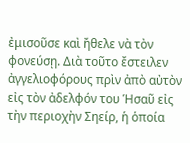ἐμισοῦσε καὶ ἤθελε νὰ τὸν φονεύσῃ. Διὰ τοῦτο ἔστειλεν ἀγγελιοφόρους πρὶν ἀπὸ αὐτὸν εἰς τὸν ἀδελφόν του Ἡσαῦ εἰς τὴν περιοχὴν Σηείρ, ἡ ὁποία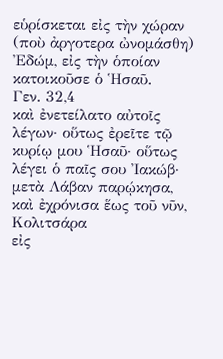εὑρίσκεται εἰς τὴν χώραν (ποὺ ἀργοτερα ὠνομάσθη) Ἐδώμ, εἰς τὴν ὁποίαν κατοικοῦσε ὁ Ἡσαῦ.
Γεν. 32,4
καὶ ἐνετείλατο αὐτοῖς λέγων· οὕτως ἐρεῖτε τῷ κυρίῳ μου Ἡσαῦ· οὕτως λέγει ὁ παῖς σου Ἰακώβ· μετὰ Λάβαν παρῴκησα, καὶ ἐχρόνισα ἕως τοῦ νῦν,
Κολιτσάρα
εἰς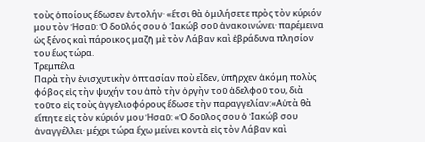τοὺς ὁποίους ἔδωσεν ἐντολήν· «ἔτσι θὰ ὁμιλήσετε πρὸς τὸν κύριόν μου τὸν Ἡσαῦ: Ὁ δοῦλός σου ὁ Ἰακώβ σοῦ ἀνακοινώνει· παρέμεινα ὡς ξένος καὶ πάροικος μαζῆ μὲ τὸν Λάβαν καὶ ἐβράδυνα πλησίον του ἕως τώρα.
Τρεμπέλα
Παρὰ τὴν ἐνισχυτικὴν ὀπτασίαν ποὺ εἶδεν, ὑπῆρχεν ἀκόμη πολὺς φόβος εἰς τὴν ψυχήν του ἀπὸ τὴν ὀργὴν τοῦ ἀδελφοῦ του, διὰ τοῦτο εἰς τοὺς ἀγγελιοφόρους ἔδωσε τὴν παραγγελίαν:«Αὐτὰ θὰ εἴπητε εἰς τὸν κύριόν μου Ἡσαῦ: «Ὁ δοῦλος σου ὁ Ἰακώβ σου ἀναγγέλλει· μέχρι τώρα ἔχω μείνει κοντὰ εἰς τὸν Λάβαν καὶ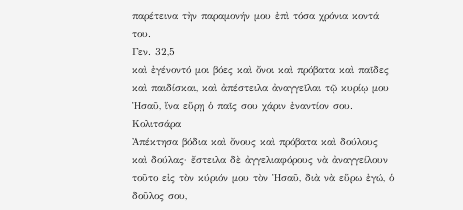παρέτεινα τὴν παραμονήν μου ἐπὶ τόσα χρόνια κοντά του.
Γεν. 32,5
καὶ ἐγένοντό μοι βόες καὶ ὄνοι καὶ πρόβατα καὶ παῖδες καὶ παιδίσκαι, καὶ ἀπέστειλα ἀναγγεῖλαι τῷ κυρίῳ μου Ἡσαῦ, ἵνα εὕρῃ ὁ παῖς σου χάριν ἐναντίον σου.
Κολιτσάρα
Ἀπέκτησα βόδια καὶ ὄνους καὶ πρόβατα καὶ δούλους καὶ δούλας· ἔστειλα δὲ ἀγγελιαφόρους νὰ ἀναγγείλουν τοῦτο εἰς τὸν κύριόν μου τὸν Ἡσαῦ, διὰ νὰ εὕρω ἐγώ, ὁ δοῦλος σου,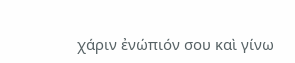χάριν ἐνώπιόν σου καὶ γίνω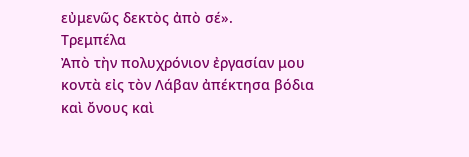εὐμενῶς δεκτὸς ἀπὸ σέ».
Τρεμπέλα
Ἀπὸ τὴν πολυχρόνιον ἐργασίαν μου κοντὰ εἰς τὸν Λάβαν ἀπέκτησα βόδια καὶ ὄνους καὶ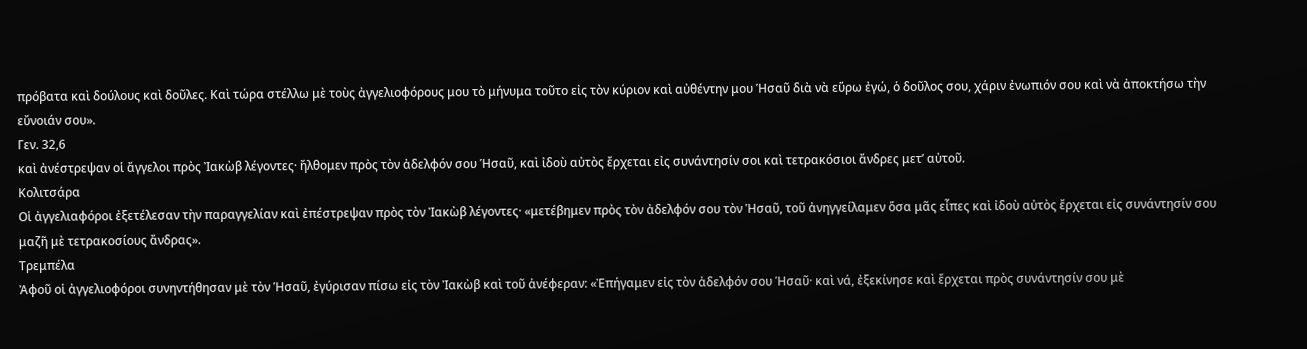πρόβατα καὶ δούλους καὶ δοῦλες. Καὶ τώρα στέλλω μὲ τοὺς ἀγγελιοφόρους μου τὸ μήνυμα τοῦτο εἰς τὸν κύριον καὶ αὐθέντην μου Ἡσαῦ διὰ νὰ εὕρω ἐγώ, ὁ δοῦλος σου, χάριν ἐνωπιόν σου καὶ νὰ ἀποκτήσω τὴν εὔνοιάν σου».
Γεν. 32,6
καὶ ἀνέστρεψαν οἱ ἄγγελοι πρὸς Ἰακὼβ λέγοντες· ἤλθομεν πρὸς τὸν ἀδελφόν σου Ἡσαῦ, καὶ ἰδοὺ αὐτὸς ἔρχεται εἰς συνάντησίν σοι καὶ τετρακόσιοι ἄνδρες μετ’ αὐτοῦ.
Κολιτσάρα
Οἱ ἀγγελιαφόροι ἐξετέλεσαν τὴν παραγγελίαν καὶ ἐπέστρεψαν πρὸς τὸν Ἰακὼβ λέγοντες· «μετέβημεν πρὸς τὸν ἀδελφόν σου τὸν Ἡσαῦ, τοῦ ἀνηγγείλαμεν ὅσα μᾶς εἶπες καὶ ἰδοὺ αὐτὸς ἔρχεται εἰς συνάντησίν σου μαζῆ μὲ τετρακοσίους ἄνδρας».
Τρεμπέλα
Ἀφοῦ οἱ ἀγγελιοφόροι συνηντήθησαν μὲ τὸν Ἡσαῦ, ἐγύρισαν πίσω εἰς τὸν Ἰακὼβ καὶ τοῦ ἀνέφεραν: «Ἐπήγαμεν εἰς τὸν ἀδελφόν σου Ἡσαῦ· καὶ νά, ἐξεκίνησε καὶ ἔρχεται πρὸς συνάντησίν σου μὲ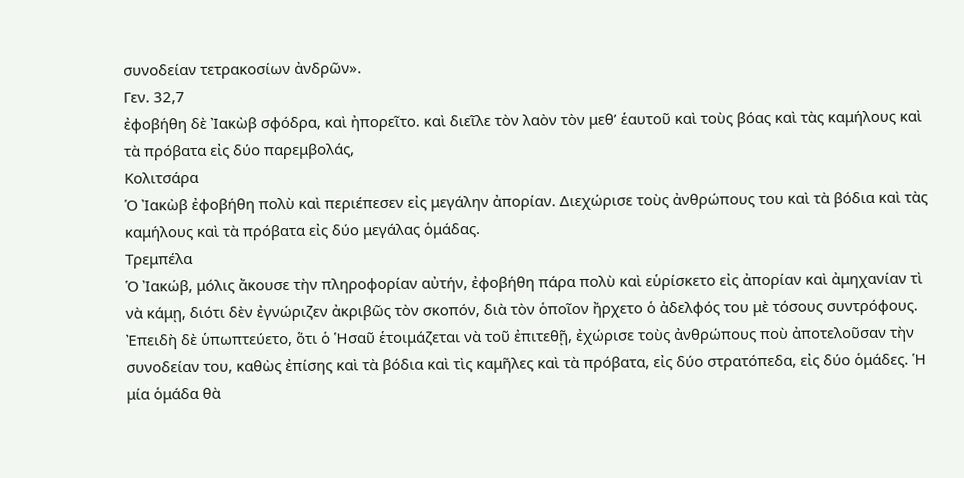συνοδείαν τετρακοσίων ἀνδρῶν».
Γεν. 32,7
ἐφοβήθη δὲ Ἰακὼβ σφόδρα, καὶ ἠπορεῖτο. καὶ διεῖλε τὸν λαὸν τὸν μεθ’ ἑαυτοῦ καὶ τοὺς βόας καὶ τὰς καμήλους καὶ τὰ πρόβατα εἰς δύο παρεμβολάς,
Κολιτσάρα
Ὁ Ἰακὼβ ἐφοβήθη πολὺ καὶ περιέπεσεν εἰς μεγάλην ἀπορίαν. Διεχώρισε τοὺς ἀνθρώπους του καὶ τὰ βόδια καὶ τὰς καμήλους καὶ τὰ πρόβατα εἰς δύο μεγάλας ὁμάδας.
Τρεμπέλα
Ὁ Ἰακώβ, μόλις ἄκουσε τὴν πληροφορίαν αὐτήν, ἐφοβήθη πάρα πολὺ καὶ εὑρίσκετο εἰς ἀπορίαν καὶ ἀμηχανίαν τὶ νὰ κάμῃ, διότι δὲν ἐγνώριζεν ἀκριβῶς τὸν σκοπόν, διὰ τὸν ὁποῖον ἤρχετο ὁ ἀδελφός του μὲ τόσους συντρόφους. Ἐπειδὴ δὲ ὑπωπτεύετο, ὅτι ὁ Ἡσαῦ ἑτοιμάζεται νὰ τοῦ ἐπιτεθῇ, ἐχώρισε τοὺς ἀνθρώπους ποὺ ἀποτελοῦσαν τὴν συνοδείαν του, καθὼς ἐπίσης καὶ τὰ βόδια καὶ τὶς καμῆλες καὶ τὰ πρόβατα, εἰς δύο στρατόπεδα, εἰς δύο ὁμάδες. Ἡ μία ὁμάδα θὰ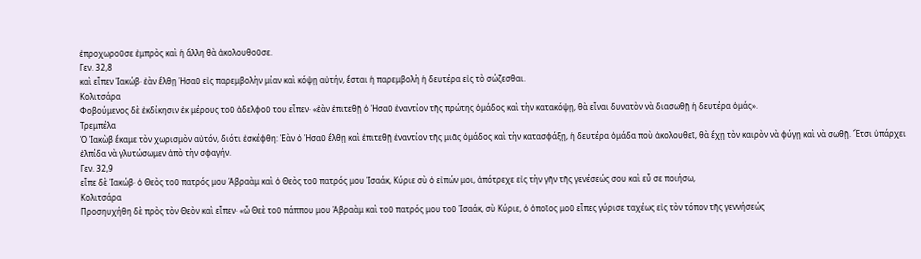ἐπροχωροῦσε ἐμπρὸς καὶ ἡ ἄλλη θὰ ἀκολουθοῦσε.
Γεν. 32,8
καὶ εἶπεν Ἰακώβ· ἐὰν ἔλθῃ Ἡσαῦ εἰς παρεμβολὴν μίαν καὶ κόψῃ αὐτήν, ἔσται ἡ παρεμβολὴ ἡ δευτέρα εἰς τὸ σώζεσθαι.
Κολιτσάρα
Φοβούμενος δὲ ἐκδίκησιν ἐκ μέρους τοῦ ἀδελφοῦ του εἶπεν· «ἐὰν ἐπιτεθῇ ὁ Ἡσαῦ ἐναντίον τῆς πρώτης ὁμάδος καὶ τὴν κατακόψῃ, θὰ εἶναι δυνατὸν νὰ διασωθῇ ἡ δευτέρα ὁμάς».
Τρεμπέλα
Ὁ Ἰακὼβ ἔκαμε τὸν χωρισμὸν αὐτόν, διότι ἐσκέφθη: Ἐὰν ὁ Ἡσαῦ ἔλθῃ καὶ ἐπιτεθῇ ἐναντίον τῆς μιᾶς ὁμάδος καὶ τὴν κατασφάξῃ, ἡ δευτέρα ὁμάδα ποὺ ἀκολουθεῖ, θὰ ἔχῃ τὸν καιρὸν νὰ φύγῃ καὶ νὰ σωθῇ. Ἔτσι ὑπάρχει ἐλπίδα νὰ γλυτώσωμεν ἀπὸ τὴν σφαγήν.
Γεν. 32,9
εἶπε δὲ Ἰακώβ· ὁ Θεὸς τοῦ πατρός μου Ἁβραὰμ καὶ ὁ Θεὸς τοῦ πατρός μου Ἰσαάκ, Κύριε σὺ ὁ εἰπών μοι, ἀπότρεχε εἰς τὴν γῆν τῆς γενέσεώς σου καὶ εὖ σε ποιήσω,
Κολιτσάρα
Προσηυχήθη δὲ πρὸς τὸν Θεὸν καὶ εἶπεν· «ὦ Θεὲ τοῦ πάππου μου Ἁβραὰμ καὶ τοῦ πατρός μου τοῦ Ἰσαάκ, σὺ Κύριε, ὁ ὁποῖος μοῦ εἶπες γύρισε ταχέως εἰς τὸν τόπον τῆς γεννήσεώς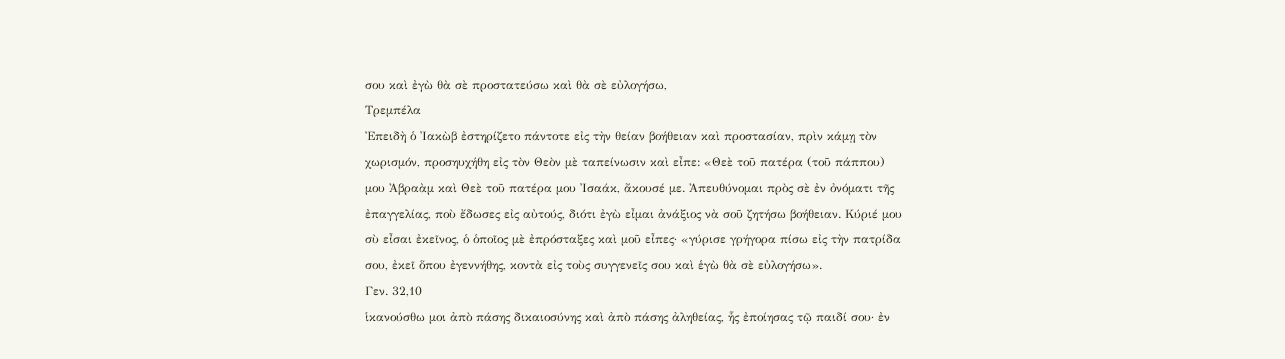σου καὶ ἐγὼ θὰ σὲ προστατεύσω καὶ θὰ σὲ εὐλογήσω,
Τρεμπέλα
Ἐπειδὴ ὁ Ἰακὼβ ἐστηρίζετο πάντοτε εἰς τὴν θείαν βοήθειαν καὶ προστασίαν, πρὶν κάμῃ τὸν χωρισμόν, προσηυχήθη εἰς τὸν Θεὸν μὲ ταπείνωσιν καὶ εἶπε: «Θεὲ τοῦ πατέρα (τοῦ πάππου) μου Ἀβραὰμ καὶ Θεὲ τοῦ πατέρα μου Ἰσαάκ, ἄκουσέ με. Ἀπευθύνομαι πρὸς σὲ ἐν ὀνόματι τῆς ἐπαγγελίας, ποὺ ἔδωσες εἰς αὐτούς, διότι ἐγὼ εἶμαι ἀνάξιος νὰ σοῦ ζητήσω βοήθειαν. Κύριέ μου σὺ εἶσαι ἐκεῖνος, ὁ ὁποῖος μὲ ἐπρόσταξες καὶ μοῦ εἶπες· «γύρισε γρήγορα πίσω εἰς τὴν πατρίδα σου, ἐκεῖ ὅπου ἐγεννήθης, κοντὰ εἰς τοὺς συγγενεῖς σου καὶ ἑγὼ θὰ σὲ εὐλογήσω».
Γεν. 32,10
ἱκανούσθω μοι ἀπὸ πάσης δικαιοσύνης καὶ ἀπὸ πάσης ἀληθείας, ἧς ἐποίησας τῷ παιδί σου· ἐν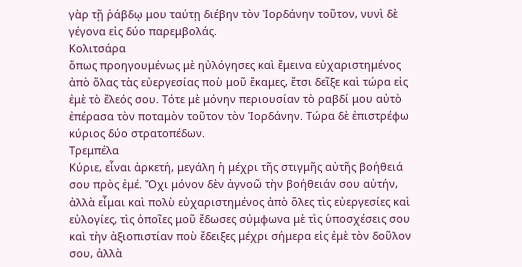γὰρ τῇ ῥάβδῳ μου ταύτῃ διέβην τὸν Ἰορδάνην τοῦτον, νυνὶ δὲ γέγονα εἰς δύο παρεμβολάς.
Κολιτσάρα
ὅπως προηγουμένως μὲ ηὐλόγησες καὶ ἔμεινα εὐχαριστημένος ἀπὸ ὅλας τὰς εὐεργεσίας ποὺ μοῦ ἔκαμες, ἔτσι δεῖξε καὶ τώρα εἰς ἐμὲ τὸ ἔλεός σου. Τότε μὲ μόνην περιουσίαν τὸ ραβδί μου αὐτὸ ἐπέρασα τὸν ποταμὸν τοῦτον τὸν Ἰορδάνην. Τώρα δὲ ἐπιστρέφω κύριος δύο στρατοπέδων.
Τρεμπέλα
Κύριε, εἶναι ἀρκετή, μεγάλη ἡ μέχρι τῆς στιγμῆς αὐτῆς βοήθειά σου πρὸς ἐμέ. Ὄχι μόνον δὲν ἀγνοῶ τὴν βοήθειάν σου αὐτήν, ἀλλὰ εἶμαι καὶ πολὺ εὐχαριστημένος ἀπὸ ὅλες τὶς εὐεργεσίες καὶ εὐλογίες, τὶς ὁποῖες μοῦ ἔδωσες σύμφωνα μὲ τὶς ὑποσχέσεις σου καὶ τὴν ἀξιοπιστίαν ποὺ ἔδειξες μέχρι σήμερα εἰς ἐμὲ τὸν δοῦλον σου, ἀλλὰ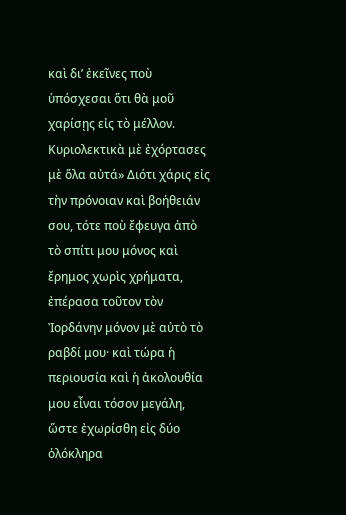καὶ δι’ ἐκεῖνες ποὺ ὑπόσχεσαι ὅτι θὰ μοῦ χαρίσῃς εἰς τὸ μέλλον. Κυριολεκτικὰ μὲ ἐχόρτασες μὲ ὅλα αὐτά» Διότι χάρις εἰς τὴν πρόνοιαν καὶ βοήθειάν σου, τότε ποὺ ἔφευγα ἀπὸ τὸ σπίτι μου μόνος καὶ ἔρημος χωρὶς χρήματα, ἐπέρασα τοῦτον τὸν Ἰορδάνην μόνον μὲ αὐτὸ τὸ ραβδί μου· καὶ τώρα ἡ περιουσία καὶ ἡ ἀκολουθία μου εἶναι τόσον μεγάλη, ὥστε ἐχωρίσθη εἰς δύο ὁλόκληρα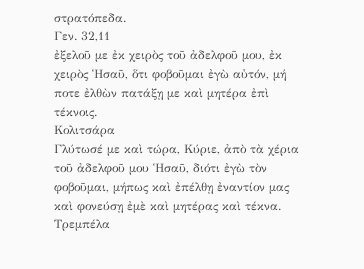στρατόπεδα.
Γεν. 32,11
ἐξελοῦ με ἐκ χειρὸς τοῦ ἀδελφοῦ μου, ἐκ χειρὸς Ἡσαῦ, ὅτι φοβοῦμαι ἐγὼ αὐτόν, μή ποτε ἐλθὼν πατάξῃ με καὶ μητέρα ἐπὶ τέκνοις.
Κολιτσάρα
Γλύτωσέ με καὶ τώρα, Κύριε, ἀπὸ τὰ χέρια τοῦ ἀδελφοῦ μου Ἡσαῦ, διότι ἐγὼ τὸν φοβοῦμαι, μήπως καὶ ἐπέλθῃ ἐναντίον μας καὶ φονεύσῃ ἐμὲ καὶ μητέρας καὶ τέκνα.
Τρεμπέλα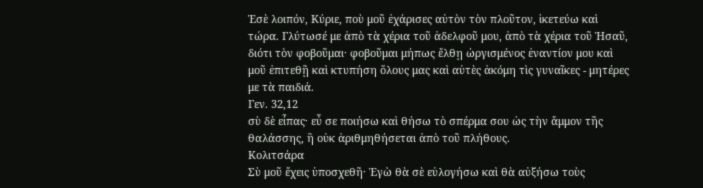Ἐσὲ λοιπόν, Κύριε, ποὺ μοῦ ἐχάρισες αὐτὸν τὸν πλοῦτον, ἱκετεύω καὶ τώρα. Γλύτωσέ με ἀπὸ τὰ χέρια τοῦ ἀδελφοῦ μου, ἀπὸ τὰ χέρια τοῦ Ἡσαῦ, διότι τὸν φοβοῦμαι· φοβοῦμαι μήπως ἔλθῃ ὠργισμένος ἐναντίον μου καὶ μοῦ ἐπιτεθῇ καὶ κτυπήση ὅλους μας καὶ αὐτὲς ἀκόμη τὶς γυναῖκες - μητέρες με τὰ παιδιά.
Γεν. 32,12
σὺ δὲ εἶπας· εὖ σε ποιήσω καὶ θήσω τὸ σπέρμα σου ὡς τὴν ἄμμον τῆς θαλάσσης, ἣ οὐκ ἀριθμηθήσεται ἀπὸ τοῦ πλήθους.
Κολιτσάρα
Σὺ μοῦ ἔχεις ὑποσχεθῆ· Ἐγὼ θὰ σὲ εὐλογήσω καὶ θὰ αὐξήσω τοὺς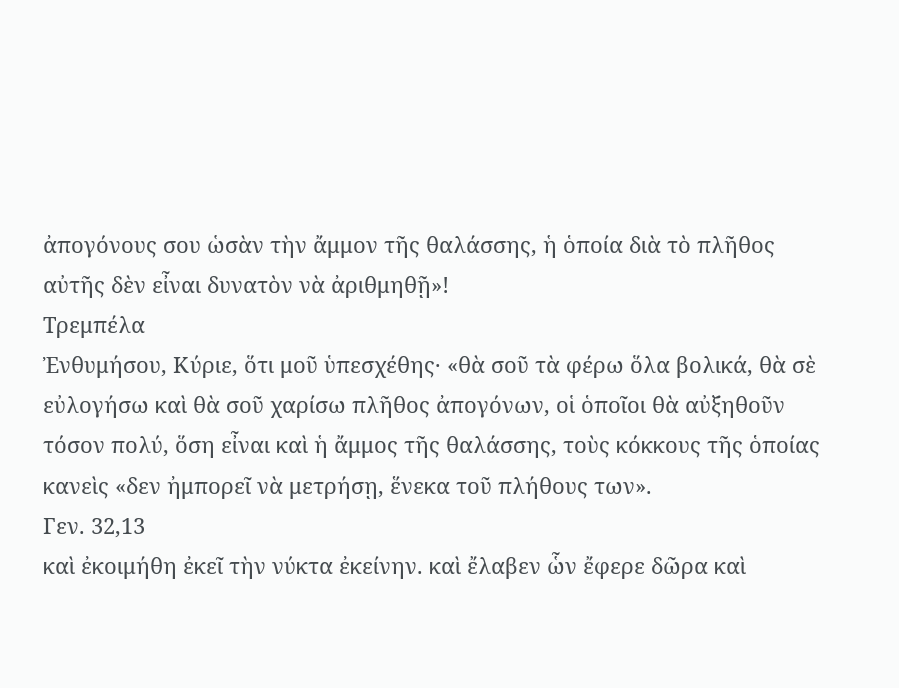ἀπογόνους σου ὡσὰν τὴν ἄμμον τῆς θαλάσσης, ἡ ὁποία διὰ τὸ πλῆθος αὐτῆς δὲν εἶναι δυνατὸν νὰ ἀριθμηθῇ»!
Τρεμπέλα
Ἐνθυμήσου, Κύριε, ὅτι μοῦ ὑπεσχέθης· «θὰ σοῦ τὰ φέρω ὅλα βολικά, θὰ σὲ εὐλογήσω καὶ θὰ σοῦ χαρίσω πλῆθος ἀπογόνων, οἱ ὁποῖοι θὰ αὐξηθοῦν τόσον πολύ, ὅση εἶναι καὶ ἡ ἄμμος τῆς θαλάσσης, τοὺς κόκκους τῆς ὁποίας κανεὶς «δεν ἠμπορεῖ νὰ μετρήσῃ, ἕνεκα τοῦ πλήθους των».
Γεν. 32,13
καὶ ἐκοιμήθη ἐκεῖ τὴν νύκτα ἐκείνην. καὶ ἔλαβεν ὧν ἔφερε δῶρα καὶ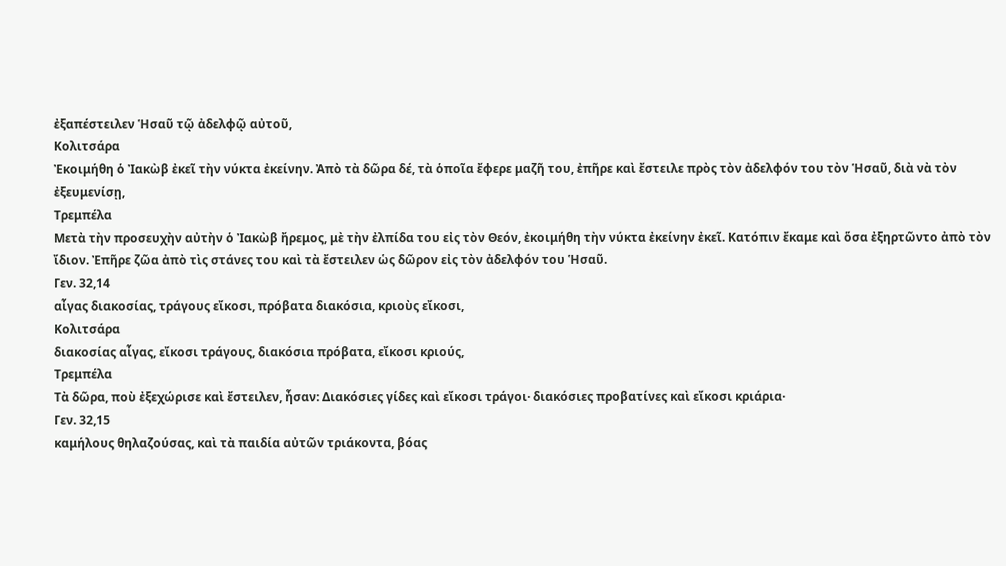ἐξαπέστειλεν Ἡσαῦ τῷ ἀδελφῷ αὐτοῦ,
Κολιτσάρα
Ἐκοιμήθη ὁ Ἰακὼβ ἐκεῖ τὴν νύκτα ἐκείνην. Ἀπὸ τὰ δῶρα δέ, τὰ ὁποῖα ἔφερε μαζῆ του, ἐπῆρε καὶ ἔστειλε πρὸς τὸν ἀδελφόν του τὸν Ἡσαῦ, διὰ νὰ τὸν ἐξευμενίσῃ,
Τρεμπέλα
Μετὰ τὴν προσευχὴν αὐτὴν ὁ Ἰακὼβ ἤρεμος, μὲ τὴν ἐλπίδα του εἰς τὸν Θεόν, ἐκοιμήθη τὴν νύκτα ἐκείνην ἐκεῖ. Κατόπιν ἔκαμε καὶ ὅσα ἐξηρτῶντο ἀπὸ τὸν ἴδιον. Ἐπῆρε ζῶα ἀπὸ τὶς στάνες του καὶ τὰ ἔστειλεν ὡς δῶρον εἰς τὸν ἀδελφόν του Ἡσαῦ.
Γεν. 32,14
αἶγας διακοσίας, τράγους εἴκοσι, πρόβατα διακόσια, κριοὺς εἴκοσι,
Κολιτσάρα
διακοσίας αἶγας, εἴκοσι τράγους, διακόσια πρόβατα, εἴκοσι κριούς,
Τρεμπέλα
Τὰ δῶρα, ποὺ ἐξεχώρισε καὶ ἔστειλεν, ἦσαν: Διακόσιες γίδες καὶ εἴκοσι τράγοι· διακόσιες προβατίνες καὶ εἴκοσι κριάρια·
Γεν. 32,15
καμήλους θηλαζούσας, καὶ τὰ παιδία αὐτῶν τριάκοντα, βόας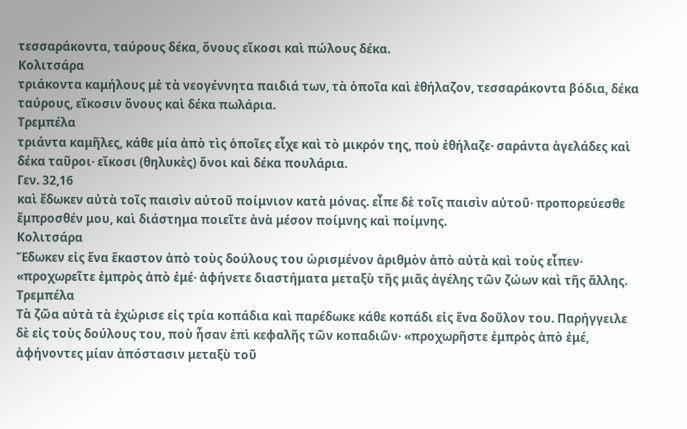τεσσαράκοντα, ταύρους δέκα, ὄνους εἴκοσι καὶ πώλους δέκα.
Κολιτσάρα
τριάκοντα καμήλους μὲ τὰ νεογέννητα παιδιά των, τὰ ὁποῖα καὶ ἐθήλαζον, τεσσαράκοντα βόδια, δέκα ταύρους, εἴκοσιν ὄνους καὶ δέκα πωλάρια.
Τρεμπέλα
τριάντα καμῆλες, κάθε μία ἀπὸ τὶς ὁποῖες εἶχε καὶ τὸ μικρόν της, ποὺ ἐθήλαζε· σαράντα ἀγελάδες καὶ δέκα ταῦροι· εἴκοσι (θηλυκὲς) ὄνοι καὶ δέκα πουλάρια.
Γεν. 32,16
καὶ ἔδωκεν αὐτὰ τοῖς παισὶν αὐτοῦ ποίμνιον κατὰ μόνας. εἶπε δὲ τοῖς παισὶν αὐτοῦ· προπορεύεσθε ἔμπροσθέν μου, καὶ διάστημα ποιεῖτε ἀνὰ μέσον ποίμνης καὶ ποίμνης.
Κολιτσάρα
Ἔδωκεν εἰς ἕνα ἕκαστον ἀπὸ τοὺς δούλους του ὡρισμένον ἀριθμὸν ἀπὸ αὐτὰ καὶ τοὺς εἶπεν· «προχωρεῖτε ἐμπρὸς ἀπὸ ἐμέ· ἀφήνετε διαστήματα μεταξὺ τῆς μιᾶς ἀγέλης τῶν ζώων καὶ τῆς ἄλλης.
Τρεμπέλα
Τὰ ζῶα αὐτὰ τὰ ἐχώρισε εἰς τρία κοπάδια καὶ παρέδωκε κάθε κοπάδι εἰς ἕνα δοῦλον του. Παρήγγειλε δὲ εἰς τοὺς δούλους του, ποὺ ἦσαν ἐπὶ κεφαλῆς τῶν κοπαδιῶν· «προχωρῆστε ἐμπρὸς ἀπὸ ἐμέ, ἀφήνοντες μίαν ἀπόστασιν μεταξὺ τοῦ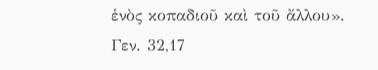ἑνὸς κοπαδιοῦ καὶ τοῦ ἄλλου».
Γεν. 32,17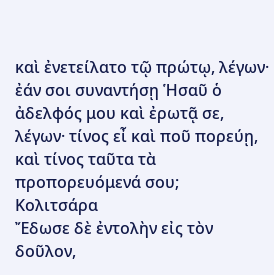καὶ ἐνετείλατο τῷ πρώτῳ, λέγων· ἐάν σοι συναντήσῃ Ἡσαῦ ὁ ἀδελφός μου καὶ ἐρωτᾷ σε, λέγων· τίνος εἶ καὶ ποῦ πορεύῃ, καὶ τίνος ταῦτα τὰ προπορευόμενά σου;
Κολιτσάρα
Ἔδωσε δὲ ἐντολὴν εἰς τὸν δοῦλον,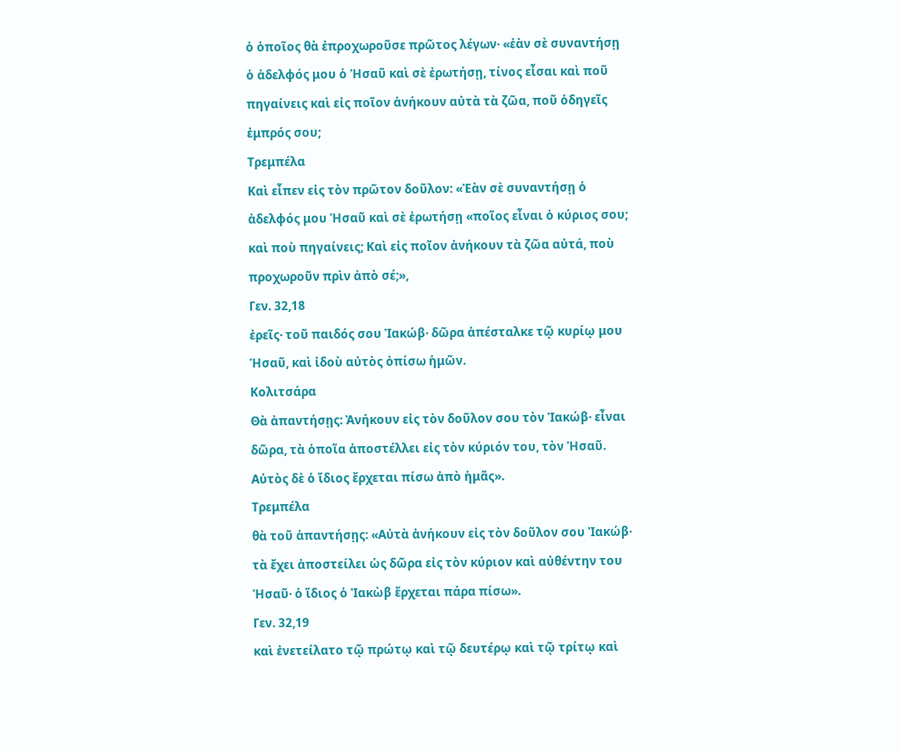ὁ ὁποῖος θὰ ἐπροχωροῦσε πρῶτος λέγων· «ἐὰν σὲ συναντήσῃ ὁ ἀδελφός μου ὁ Ἡσαῦ καὶ σὲ ἐρωτήσῃ, τίνος εἶσαι καὶ ποῦ πηγαίνεις καὶ εἰς ποῖον ἀνήκουν αὐτὰ τὰ ζῶα, ποῦ ὁδηγεῖς ἐμπρός σου;
Τρεμπέλα
Καὶ εἶπεν εἰς τὸν πρῶτον δοῦλον: «Ἐὰν σὲ συναντήσῃ ὁ ἀδελφός μου Ἡσαῦ καὶ σὲ ἐρωτήσῃ «ποῖος εἶναι ὁ κύριος σου; καὶ ποὺ πηγαίνεις; Καὶ εἰς ποῖον ἀνήκουν τὰ ζῶα αὐτά, ποὺ προχωροῦν πρὶν ἀπὸ σέ;»,
Γεν. 32,18
ἐρεῖς· τοῦ παιδός σου Ἰακώβ· δῶρα ἀπέσταλκε τῷ κυρίῳ μου Ἡσαῦ, καὶ ἰδοὺ αὐτὸς ὀπίσω ἡμῶν.
Κολιτσάρα
Θὰ ἀπαντήσῃς: Ἀνήκουν εἰς τὸν δοῦλον σου τὸν Ἰακώβ· εἶναι δῶρα, τὰ ὁποῖα ἀποστέλλει εἰς τὸν κύριόν του, τὸν Ἡσαῦ. Αὐτὸς δὲ ὁ ἴδιος ἔρχεται πίσω ἀπὸ ἡμᾶς».
Τρεμπέλα
θὰ τοῦ ἀπαντήσῃς: «Αὐτὰ ἀνήκουν εἰς τὸν δοῦλον σου Ἰακώβ· τὰ ἔχει ἀποστείλει ὡς δῶρα εἰς τὸν κύριον καὶ αὐθέντην του Ἡσαῦ· ὁ ἴδιος ὁ Ἰακὼβ ἔρχεται πάρα πίσω».
Γεν. 32,19
καὶ ἐνετείλατο τῷ πρώτῳ καὶ τῷ δευτέρῳ καὶ τῷ τρίτῳ καὶ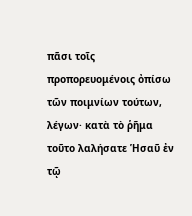πᾶσι τοῖς προπορευομένοις ὀπίσω τῶν ποιμνίων τούτων, λέγων· κατὰ τὸ ῥῆμα τοῦτο λαλήσατε Ἡσαῦ ἐν τῷ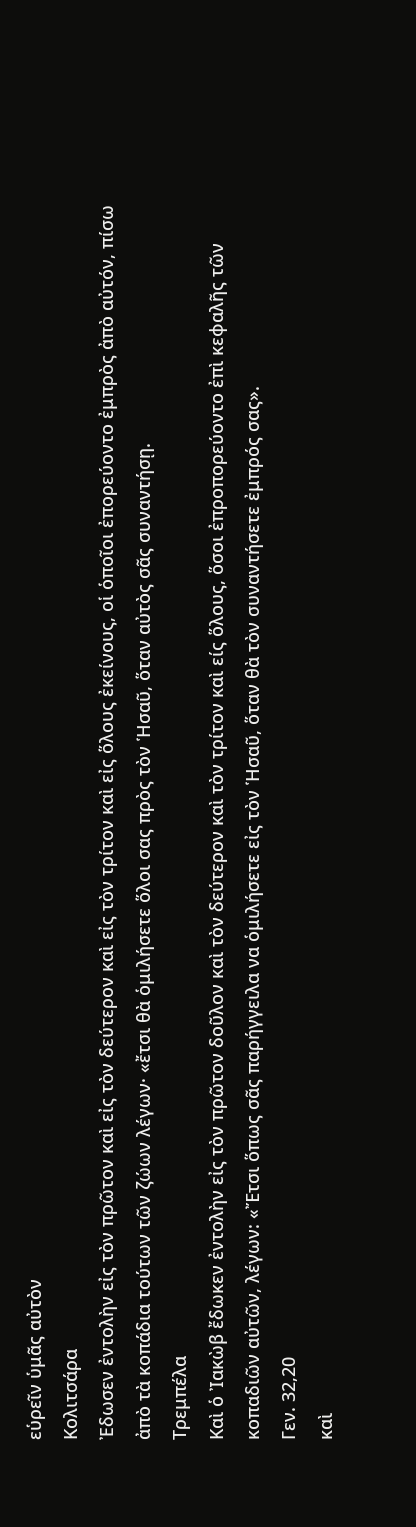εὑρεῖν ὑμᾶς αὐτὸν
Κολιτσάρα
Ἐδωσεν ἐντολὴν εἰς τὸν πρῶτον καὶ εἰς τὸν δεύτερον καὶ εἰς τὸν τρίτον καὶ εἰς ὅλους ἐκείνους, οἱ ὁποῖοι ἐπορεύοντο ἐμπρὸς ἀπὸ αὐτόν, πίσω ἀπὸ τὰ κοπάδια τούτων τῶν ζώων λέγων· «ἔτσι θὰ ὁμιλήσετε ὅλοι σας πρὸς τὸν Ἡσαῦ, ὅταν αὐτὸς σᾶς συναντήσῃ.
Τρεμπέλα
Καὶ ὁ Ἰακὼβ ἔδωκεν ἐντολὴν εἰς τὸν πρῶτον δοῦλον καὶ τὸν δεύτερον καὶ τὸν τρίτον καὶ είς ὅλους, ὅσοι ἐπροπορεύοντο ἐπὶ κεφαλῆς τῶν κοπαδιῶν αὐτῶν, λέγων: «Ἔτσι ὅπως σᾶς παρήγγειλα να ὁμιλήσετε εἰς τὸν Ἡσαῦ, ὅταν θὰ τὸν συναντήσετε ἐμπρός σας».
Γεν. 32,20
καὶ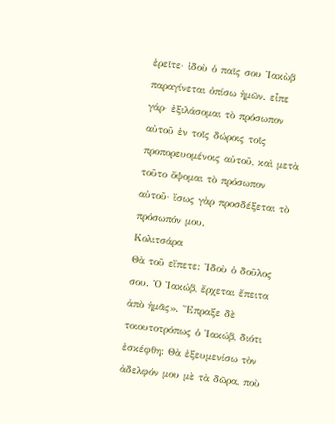ἐρεῖτε· ἰδοὺ ὁ παῖς σου Ἰακὼβ παραγίνεται ὀπίσω ἡμῶν. εἶπε γάρ· ἐξιλάσομαι τὸ πρόσωπον αὐτοῦ ἐν τοῖς δώροις τοῖς προπορευομένοις αὐτοῦ, καὶ μετὰ τοῦτο ὄψομαι τὸ πρόσωπον αὐτοῦ· ἴσως γὰρ προσδέξεται τὸ πρόσωπόν μου.
Κολιτσάρα
Θὰ τοῦ εἴπετε: Ἰδοὺ ὁ δοῦλος σου. Ὁ Ἰακώβ, ἔρχεται ἔπειτα ἀπὸ ἡμᾶς». Ἔπραξε δὲ τοιουτοτρόπως ὁ Ἰακώβ, διότι ἐσκέφθη: Θὰ ἐξευμενίσω τὸν ἀδελφόν μου μὲ τὰ δῶρα, ποὺ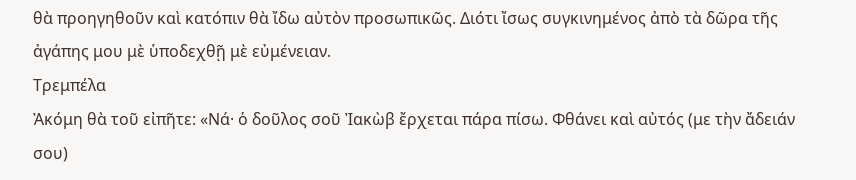θὰ προηγηθοῦν καὶ κατόπιν θὰ ἴδω αὐτὸν προσωπικῶς. Διότι ἴσως συγκινημένος ἀπὸ τὰ δῶρα τῆς ἀγάπης μου μὲ ὑποδεχθῇ μὲ εὐμένειαν.
Τρεμπέλα
Ἀκόμη θὰ τοῦ εἰπῆτε: «Νά· ὁ δοῦλος σοῦ Ἰακὼβ ἔρχεται πάρα πίσω. Φθάνει καὶ αὐτός (με τὴν ἄδειάν σου)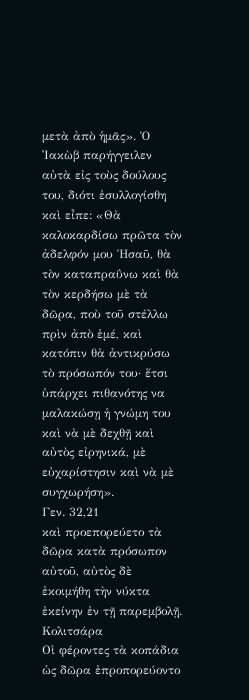μετὰ ἀπὸ ἡμᾶς». Ὁ Ἰακὼβ παρήγγειλεν αὐτὰ εἰς τοὺς δούλους του, διότι ἐσυλλογίσθη καὶ εἶπε: «Θὰ καλοκαρδίσω πρῶτα τὸν ἀδελφόν μου Ἡσαῦ, θὰ τὸν καταπραΰνω καὶ θὰ τὸν κερδήσω μὲ τὰ δῶρα, ποὺ τοῦ στέλλω πρὶν ἀπὸ ἑμέ, καὶ κατόπιν θὰ ἀντικρύσω τὸ πρόσωπόν του· ἔτσι ὑπάρχει πιθανότης να μαλακώσῃ ἡ γνώμη του καὶ νὰ μὲ δεχθῇ καὶ αὐτὸς εἰρηνικά, μὲ εὐχαρίστησιν καὶ νὰ μὲ συγχωρήση».
Γεν. 32,21
καὶ προεπορεύετο τὰ δῶρα κατὰ πρόσωπον αὐτοῦ, αὐτὸς δὲ ἐκοιμήθη τὴν νύκτα ἐκείνην ἐν τῇ παρεμβολῇ.
Κολιτσάρα
Οἱ φέροντες τὰ κοπάδια ὡς δῶρα ἐπροπορεύοντο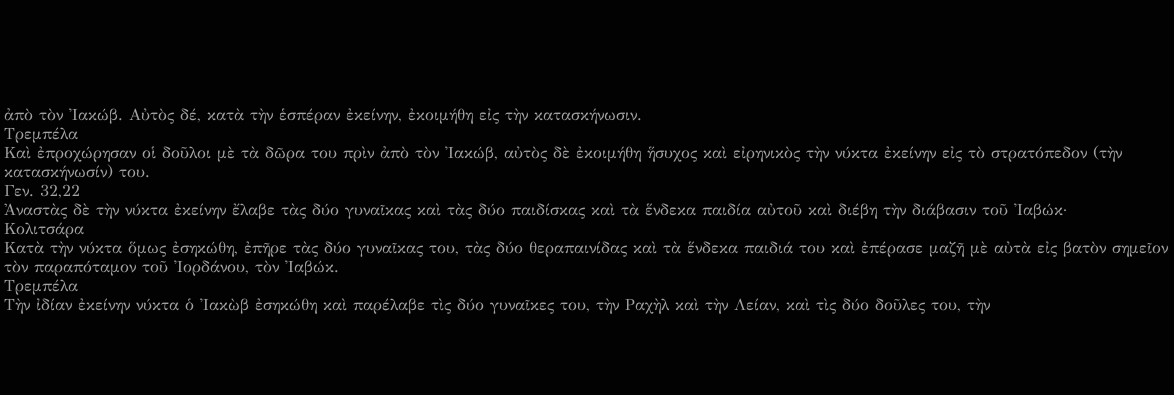ἀπὸ τὸν Ἰακώβ. Αὐτὸς δέ, κατὰ τὴν ἑσπέραν ἐκείνην, ἐκοιμήθη εἰς τὴν κατασκήνωσιν.
Τρεμπέλα
Καὶ ἐπροχώρησαν οἱ δοῦλοι μὲ τὰ δῶρα του πρὶν ἀπὸ τὸν Ἰακώβ, αὐτὸς δὲ ἐκοιμήθη ἥσυχος καὶ εἰρηνικὸς τὴν νύκτα ἐκείνην εἰς τὸ στρατόπεδον (τὴν κατασκήνωσίν) του.
Γεν. 32,22
Ἀναστὰς δὲ τὴν νύκτα ἐκείνην ἔλαβε τὰς δύο γυναῖκας καὶ τὰς δύο παιδίσκας καὶ τὰ ἕνδεκα παιδία αὐτοῦ καὶ διέβη τὴν διάβασιν τοῦ Ἰαβώκ·
Κολιτσάρα
Κατὰ τὴν νύκτα ὅμως ἐσηκώθη, ἐπῆρε τὰς δύο γυναῖκας του, τὰς δύο θεραπαινίδας καὶ τὰ ἕνδεκα παιδιά του καὶ ἐπέρασε μαζῆ μὲ αὐτὰ εἰς βατὸν σημεῖον τὸν παραπόταμον τοῦ Ἰορδάνου, τὸν Ἰαβώκ.
Τρεμπέλα
Τὴν ἰδίαν ἐκείνην νύκτα ὁ Ἰακὼβ ἐσηκώθη καὶ παρέλαβε τὶς δύο γυναῖκες του, τὴν Ραχὴλ καὶ τὴν Λείαν, καὶ τὶς δύο δοῦλες του, τὴν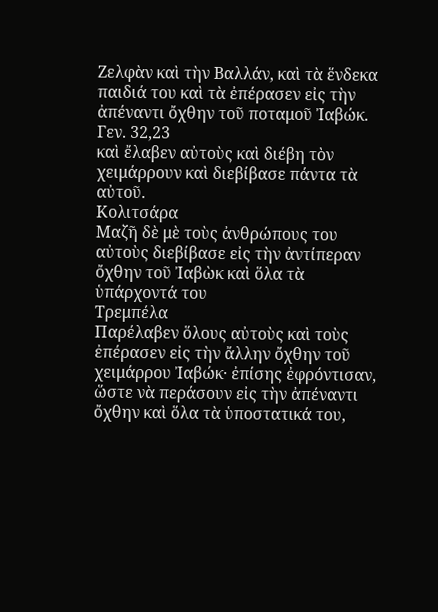Ζελφὰν καὶ τὴν Βαλλάν, καὶ τὰ ἕνδεκα παιδιά του καὶ τὰ ἐπέρασεν εἰς τὴν ἀπέναντι ὄχθην τοῦ ποταμοῦ Ἰαβώκ.
Γεν. 32,23
καὶ ἔλαβεν αὐτοὺς καὶ διέβη τὸν χειμάρρουν καὶ διεβίβασε πάντα τὰ αὐτοῦ.
Κολιτσάρα
Μαζῆ δὲ μὲ τοὺς ἀνθρώπους του αὐτοὺς διεβίβασε εἰς τὴν ἀντίπεραν ὄχθην τοῦ Ἰαβὼκ καὶ ὅλα τὰ ὑπάρχοντά του
Τρεμπέλα
Παρέλαβεν ὅλους αὐτοὺς καὶ τοὺς ἐπέρασεν εἰς τὴν ἄλλην ὄχθην τοῦ χειμάρρου Ἰαβώκ· ἐπίσης ἐφρόντισαν, ὥστε νὰ περάσουν εἰς τὴν ἀπέναντι ὄχθην καὶ ὅλα τὰ ὑποστατικά του,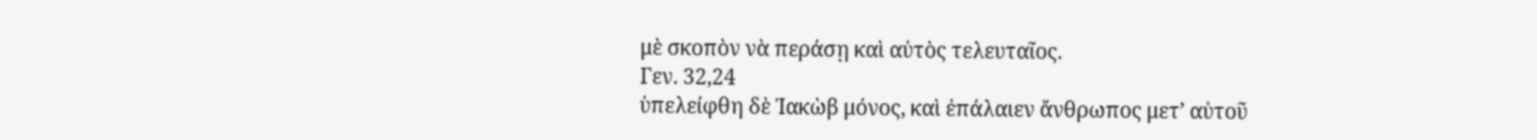μὲ σκοπὸν νὰ περάσῃ καὶ αὐτὸς τελευταῖος.
Γεν. 32,24
ὑπελείφθη δὲ Ἰακὼβ μόνος, καὶ ἐπάλαιεν ἄνθρωπος μετ’ αὐτοῦ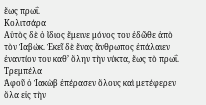ἕως πρωΐ.
Κολιτσάρα
Αὐτὸς δὲ ὁ ἴδιος ἔμεινε μόνος του ἐδῶθε ἀπὸ τὸν Ἰαβώκ. Ἐκεῖ δὲ ἕνας ἄνθρωπος ἐπάλαιεν ἐναντίον του καθ’ ὅλην τὴν νύκτα, ἕως τὸ πρωΐ.
Τρεμπέλα
Ἀφοῦ ὁ Ἰακὼβ ἐπέρασεν ὅλους καὶ μετέφερεν ὅλα εἰς τὴν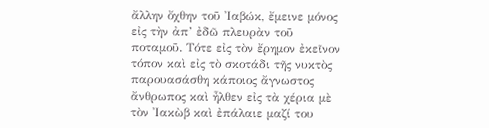ἄλλην ὄχθην τοῦ Ἰαβώκ, ἔμεινε μόνος εἰς τὴν ἀπ’ ἐδῶ πλευρὰν τοῦ ποταμοῦ. Τότε εἰς τὸν ἔρημον ἐκεῖνον τόπον καὶ εἰς τὸ σκοτάδι τῆς νυκτὸς παρουασάσθη κάποιος ἄγνωστος ἄνθρωπος καὶ ἦλθεν εἰς τὰ χέρια μὲ τὸν Ἰακὼβ καὶ ἐπάλαιε μαζί του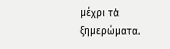μέχρι τὰ ξημερώματα.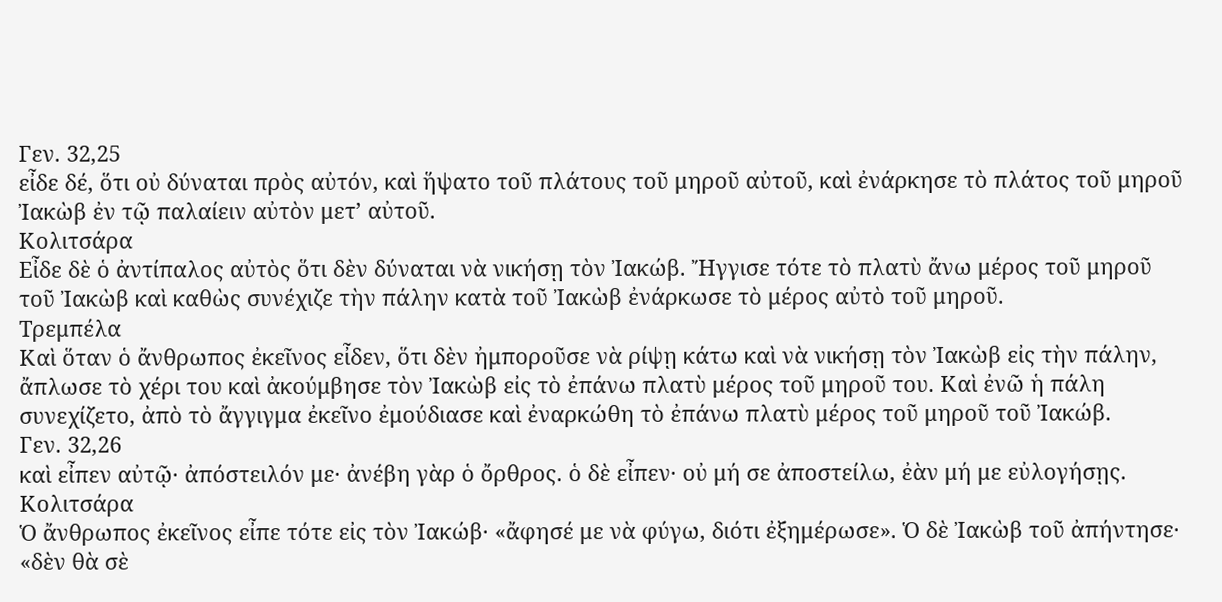Γεν. 32,25
εἶδε δέ, ὅτι οὐ δύναται πρὸς αὐτόν, καὶ ἥψατο τοῦ πλάτους τοῦ μηροῦ αὐτοῦ, καὶ ἐνάρκησε τὸ πλάτος τοῦ μηροῦ Ἰακὼβ ἐν τῷ παλαίειν αὐτὸν μετ’ αὐτοῦ.
Κολιτσάρα
Εἶδε δὲ ὁ ἀντίπαλος αὐτὸς ὅτι δὲν δύναται νὰ νικήσῃ τὸν Ἰακώβ. Ἤγγισε τότε τὸ πλατὺ ἄνω μέρος τοῦ μηροῦ τοῦ Ἰακὼβ καὶ καθὼς συνέχιζε τὴν πάλην κατὰ τοῦ Ἰακὼβ ἐνάρκωσε τὸ μέρος αὐτὸ τοῦ μηροῦ.
Τρεμπέλα
Καὶ ὅταν ὁ ἄνθρωπος ἐκεῖνος εἶδεν, ὅτι δὲν ἠμποροῦσε νὰ ρίψῃ κάτω καὶ νὰ νικήσῃ τὸν Ἰακὼβ εἰς τὴν πάλην, ἄπλωσε τὸ χέρι του καὶ ἀκούμβησε τὸν Ἰακὼβ εἰς τὸ ἐπάνω πλατὺ μέρος τοῦ μηροῦ του. Καὶ ἐνῶ ἡ πάλη συνεχίζετο, ἀπὸ τὸ ἄγγιγμα ἐκεῖνο ἐμούδιασε καὶ ἐναρκώθη τὸ ἐπάνω πλατὺ μέρος τοῦ μηροῦ τοῦ Ἰακώβ.
Γεν. 32,26
καὶ εἶπεν αὐτῷ· ἀπόστειλόν με· ἀνέβη γὰρ ὁ ὄρθρος. ὁ δὲ εἶπεν· οὐ μή σε ἀποστείλω, ἐὰν μή με εὐλογήσῃς.
Κολιτσάρα
Ὁ ἄνθρωπος ἐκεῖνος εἶπε τότε εἰς τὸν Ἰακώβ· «ἄφησέ με νὰ φύγω, διότι ἐξημέρωσε». Ὁ δὲ Ἰακὼβ τοῦ ἀπήντησε· «δὲν θὰ σὲ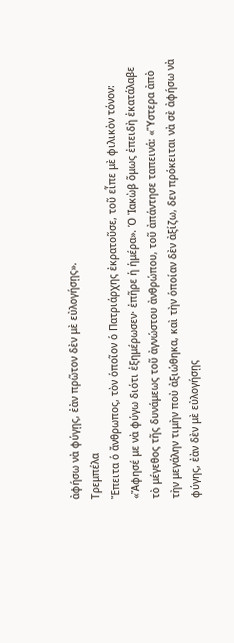ἀφήσω νὰ φύγῃς, ἐὰν πρῶτον δὲν μὲ εὐλογήσῃς».
Τρεμπέλα
Ἔπειτα ὁ ἄνθρωπος, τὸν ὁποῖον ὁ Πατριάρχης ἐκρατοῦσε, τοῦ εἶπε μὲ φιλικὸν τόνον: «Ἄφησέ με νὰ φύγω διότι ἐξημέρωσεν· ἐπῆρε ἡ ἡμέρα». Ὁ Ἰακὼβ ὅμως ἐπειδὴ ἐκατάλαβε τὸ μέγεθος τῆς δυνάμεως τοῦ ἀγνώστου ἀνθρώπου, τοῦ ἀπάντησε ταπεινά: «Ὕστερα ἀπὸ τὴν μεγάλην τιμὴν ποὺ ἀξιώθηκα, καὶ τὴν ὁποίαν δὲν ἀξίζω, δεν πρόκειται νὰ σὲ ἀφήσω νὰ φύγης, ἐὰν δὲν μὲ εὐλογήσῃς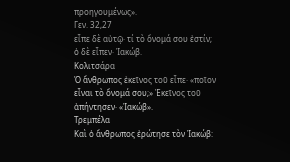προηγουμένως».
Γεν. 32,27
εἶπε δὲ αὐτῷ· τί τὸ ὄνομά σου ἐστίν; ὁ δὲ εἶπεν· Ἰακώβ.
Κολιτσάρα
Ὁ ἄνθρωπος ἐκεῖνος τοῦ εἶπε· «ποῖον εἶναι τὸ ὄνομά σου;» Ἐκεῖνος τοῦ ἀπήντησεν· «Ἰακώβ».
Τρεμπέλα
Καὶ ὁ ἄνθρωπος ἐρώτησε τὸν Ἰακώβ: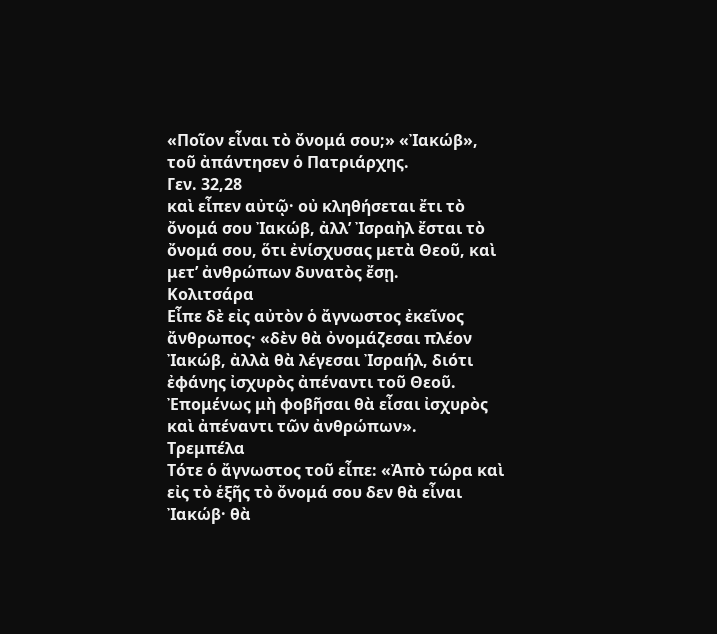«Ποῖον εἶναι τὸ ὄνομά σου;» «Ἰακώβ», τοῦ ἀπάντησεν ὁ Πατριάρχης.
Γεν. 32,28
καὶ εἶπεν αὐτῷ· οὐ κληθήσεται ἔτι τὸ ὄνομά σου Ἰακώβ, ἀλλ’ Ἰσραὴλ ἔσται τὸ ὄνομά σου, ὅτι ἐνίσχυσας μετὰ Θεοῦ, καὶ μετ’ ἀνθρώπων δυνατὸς ἔσῃ.
Κολιτσάρα
Εἶπε δὲ εἰς αὐτὸν ὁ ἄγνωστος ἐκεῖνος ἄνθρωπος· «δὲν θὰ ὀνομάζεσαι πλέον Ἰακώβ, ἀλλὰ θὰ λέγεσαι Ἰσραήλ, διότι ἐφάνης ἰσχυρὸς ἀπέναντι τοῦ Θεοῦ. Ἐπομένως μὴ φοβῆσαι θὰ εἶσαι ἰσχυρὸς καὶ ἀπέναντι τῶν ἀνθρώπων».
Τρεμπέλα
Τότε ὁ ἄγνωστος τοῦ εἶπε: «Ἀπὸ τώρα καὶ εἰς τὸ ἑξῆς τὸ ὄνομά σου δεν θὰ εἶναι Ἰακώβ· θὰ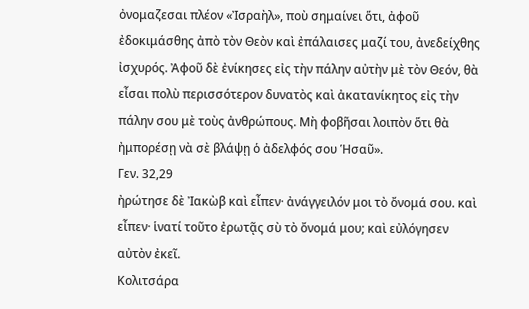ὀνομαζεσαι πλέον «Ἰσραὴλ», ποὺ σημαίνει ὅτι, ἀφοῦ ἐδοκιμάσθης ἀπὸ τὸν Θεὸν καὶ ἐπάλαισες μαζί του, ἀνεδείχθης ἰσχυρός. Ἀφοῦ δὲ ἐνίκησες εἰς τὴν πάλην αὐτὴν μὲ τὸν Θεόν, θὰ εἶσαι πολὺ περισσότερον δυνατὸς καὶ ἀκατανίκητος εἰς τὴν πάλην σου μὲ τοὺς ἀνθρώπους. Μὴ φοβῆσαι λοιπὸν ὅτι θὰ ἠμπορέσῃ νὰ σὲ βλάψῃ ὁ ἀδελφός σου Ἡσαῦ».
Γεν. 32,29
ἠρώτησε δὲ Ἰακὼβ καὶ εἶπεν· ἀνάγγειλόν μοι τὸ ὄνομά σου. καὶ εἶπεν· ἱνατί τοῦτο ἐρωτᾷς σὺ τὸ ὄνομά μου; καὶ εὐλόγησεν αὐτὸν ἐκεῖ.
Κολιτσάρα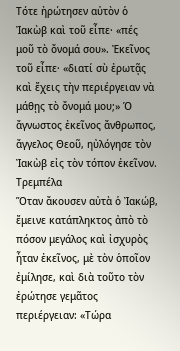Τότε ἠρώτησεν αὐτὸν ὁ Ἰακὼβ καὶ τοῦ εἶπε· «πές μοῦ τὸ ὄνομά σου». Ἐκεῖνος τοῦ εἶπε· «διατί σὺ ἐρωτᾷς καὶ ἔχεις τὴν περιέργειαν νὰ μάθῃς τὸ ὄνομά μου;» Ὁ ἄγνωστος ἐκεῖνος ἄνθρωπος, ἄγγελος Θεοῦ, ηὐλόγησε τὸν Ἰακὼβ εἰς τὸν τόπον ἐκεῖνον.
Τρεμπέλα
Ὅταν ἄκουσεν αὐτὰ ὁ Ἰακώβ, ἔμεινε κατάπληκτος ἀπὸ τὸ πόσον μεγάλος καὶ ἰσχυρὸς ἦταν ἐκεῖνος, μὲ τὸν ὁποῖον ἐμίλησε, καὶ διὰ τοῦτο τὸν ἐρώτησε γεμᾶτος περιέργειαν: «Τώρα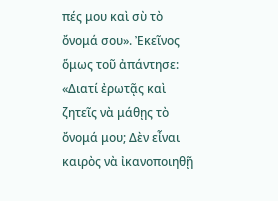πές μου καὶ σὺ τὸ ὄνομά σου». Ἐκεῖνος ὅμως τοῦ ἀπάντησε: «Διατί ἐρωτᾷς καὶ ζητεῖς νὰ μάθῃς τὸ ὄνομά μου; Δὲν εἶναι καιρὸς νὰ ἰκανοποιηθῇ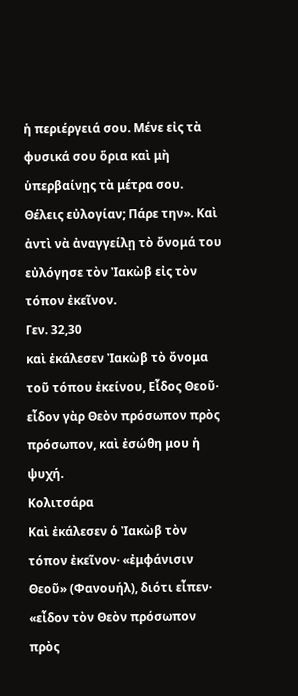ἡ περιέργειά σου. Μένε εἰς τὰ φυσικά σου ὅρια καὶ μὴ ὑπερβαίνῃς τὰ μέτρα σου. Θέλεις εὐλογίαν; Πάρε την». Καὶ ἀντὶ νὰ ἀναγγείλῃ τὸ ὄνομά του εὐλόγησε τὸν Ἰακὼβ εἰς τὸν τόπον ἐκεῖνον.
Γεν. 32,30
καὶ ἐκάλεσεν Ἰακὼβ τὸ ὄνομα τοῦ τόπου ἐκείνου, Εἶδος Θεοῦ· εἶδον γὰρ Θεὸν πρόσωπον πρὸς πρόσωπον, καὶ ἐσώθη μου ἡ ψυχή.
Κολιτσάρα
Καὶ ἐκάλεσεν ὁ Ἰακὼβ τὸν τόπον ἐκεῖνον· «ἐμφάνισιν Θεοῦ» (Φανουήλ), διότι εἶπεν· «εἶδον τὸν Θεὸν πρόσωπον πρὸς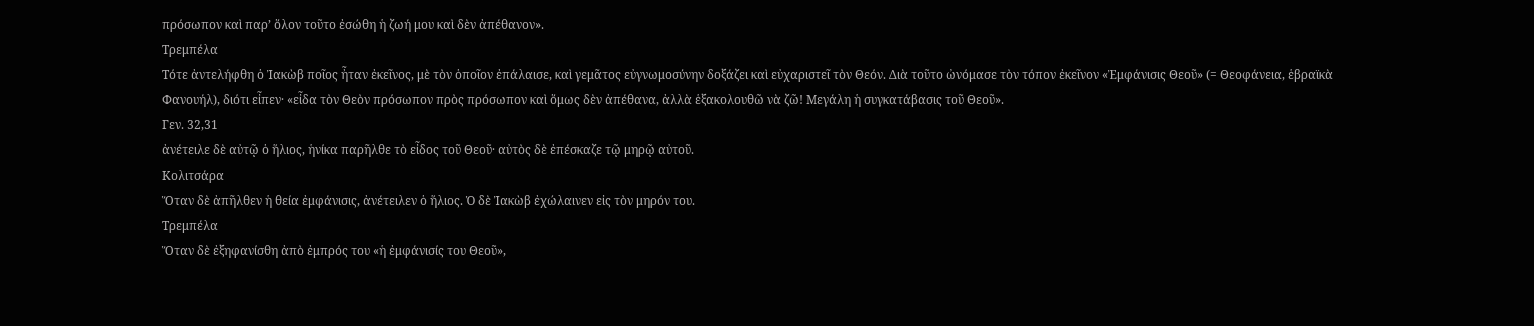πρόσωπον καὶ παρ’ ὅλον τοῦτο ἐσώθη ἡ ζωή μου καὶ δὲν ἀπέθανον».
Τρεμπέλα
Τότε ἀντελήφθη ὁ Ἰακὼβ ποῖος ἦταν ἐκεῖνος, μὲ τὸν ὁποῖον ἐπάλαισε, καὶ γεμᾶτος εὐγνωμοσύνην δοξάζει καὶ εὐχαριστεῖ τὸν Θεόν. Διὰ τοῦτο ὠνόμασε τὸν τόπον ἐκεῖνον «Ἐμφάνισις Θεοῦ» (= Θεοφάνεια, ἑβραϊκὰ Φανουήλ), διότι εἶπεν· «εἶδα τὸν Θεὸν πρόσωπον πρὸς πρόσωπον καὶ ὅμως δὲν ἀπέθανα, ἀλλὰ ἑξακολουθῶ νὰ ζῶ! Μεγάλη ἡ συγκατάβασις τοῦ Θεοῦ».
Γεν. 32,31
ἀνέτειλε δὲ αὐτῷ ὁ ἥλιος, ἡνίκα παρῆλθε τὸ εἶδος τοῦ Θεοῦ· αὐτὸς δὲ ἐπέσκαζε τῷ μηρῷ αὐτοῦ.
Κολιτσάρα
Ὅταν δὲ ἀπῆλθεν ἡ θεία ἐμφάνισις, ἀνέτειλεν ὁ ἥλιος. Ὁ δὲ Ἰακὼβ ἐχώλαινεν εἰς τὸν μηρόν του.
Τρεμπέλα
Ὅταν δὲ ἐξηφανίσθη ἀπὸ ἐμπρός του «ἡ ἐμφάνισίς του Θεοῦ»,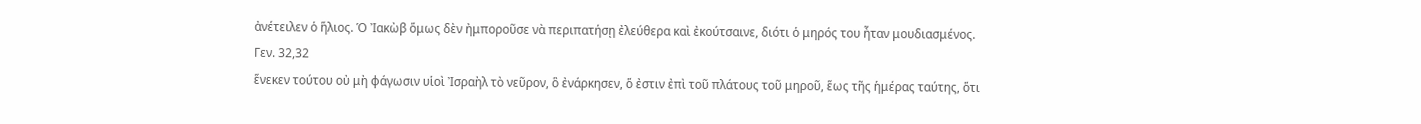ἀνέτειλεν ὁ ἥλιος. Ὁ Ἰακὼβ ὅμως δὲν ἠμποροῦσε νὰ περιπατήσῃ ἐλεύθερα καὶ ἐκούτσαινε, διότι ὁ μηρός του ἦταν μουδιασμένος.
Γεν. 32,32
ἕνεκεν τούτου οὐ μὴ φάγωσιν υἱοὶ Ἰσραὴλ τὸ νεῦρον, ὃ ἐνάρκησεν, ὅ ἐστιν ἐπὶ τοῦ πλάτους τοῦ μηροῦ, ἕως τῆς ἡμέρας ταύτης, ὅτι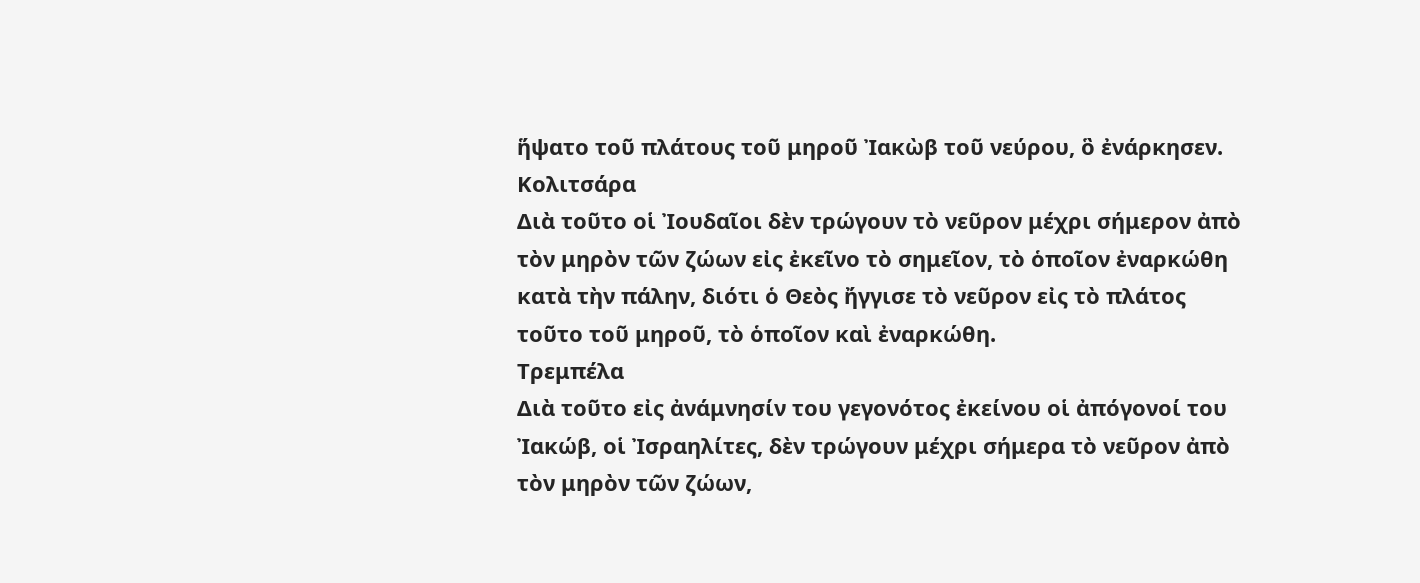ἥψατο τοῦ πλάτους τοῦ μηροῦ Ἰακὼβ τοῦ νεύρου, ὃ ἐνάρκησεν.
Κολιτσάρα
Διὰ τοῦτο οἱ Ἰουδαῖοι δὲν τρώγουν τὸ νεῦρον μέχρι σήμερον ἀπὸ τὸν μηρὸν τῶν ζώων εἰς ἐκεῖνο τὸ σημεῖον, τὸ ὁποῖον ἐναρκώθη κατὰ τὴν πάλην, διότι ὁ Θεὸς ἤγγισε τὸ νεῦρον εἰς τὸ πλάτος τοῦτο τοῦ μηροῦ, τὸ ὁποῖον καὶ ἐναρκώθη.
Τρεμπέλα
Διὰ τοῦτο εἰς ἀνάμνησίν του γεγονότος ἐκείνου οἱ ἀπόγονοί του Ἰακώβ, οἱ Ἰσραηλίτες, δὲν τρώγουν μέχρι σήμερα τὸ νεῦρον ἀπὸ τὸν μηρὸν τῶν ζώων,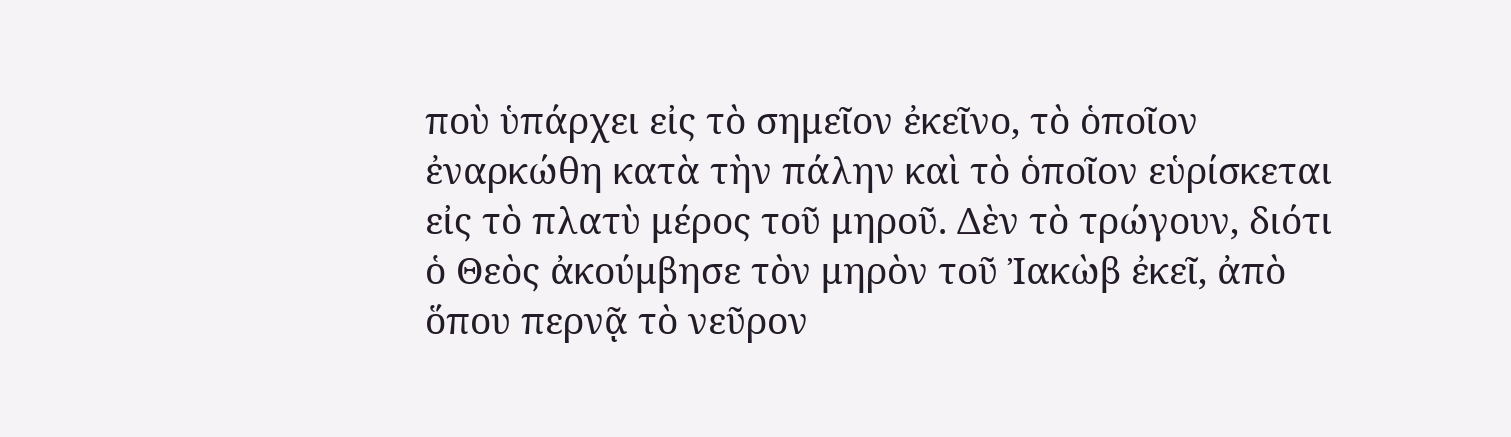ποὺ ὑπάρχει εἰς τὸ σημεῖον ἐκεῖνο, τὸ ὁποῖον ἐναρκώθη κατὰ τὴν πάλην καὶ τὸ ὁποῖον εὑρίσκεται εἰς τὸ πλατὺ μέρος τοῦ μηροῦ. Δὲν τὸ τρώγουν, διότι ὁ Θεὸς ἀκούμβησε τὸν μηρὸν τοῦ Ἰακὼβ ἐκεῖ, ἀπὸ ὅπου περνᾷ τὸ νεῦρον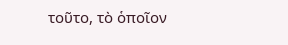τοῦτο, τὸ ὁποῖον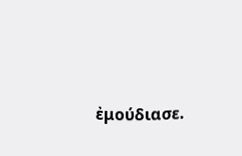ἐμούδιασε.